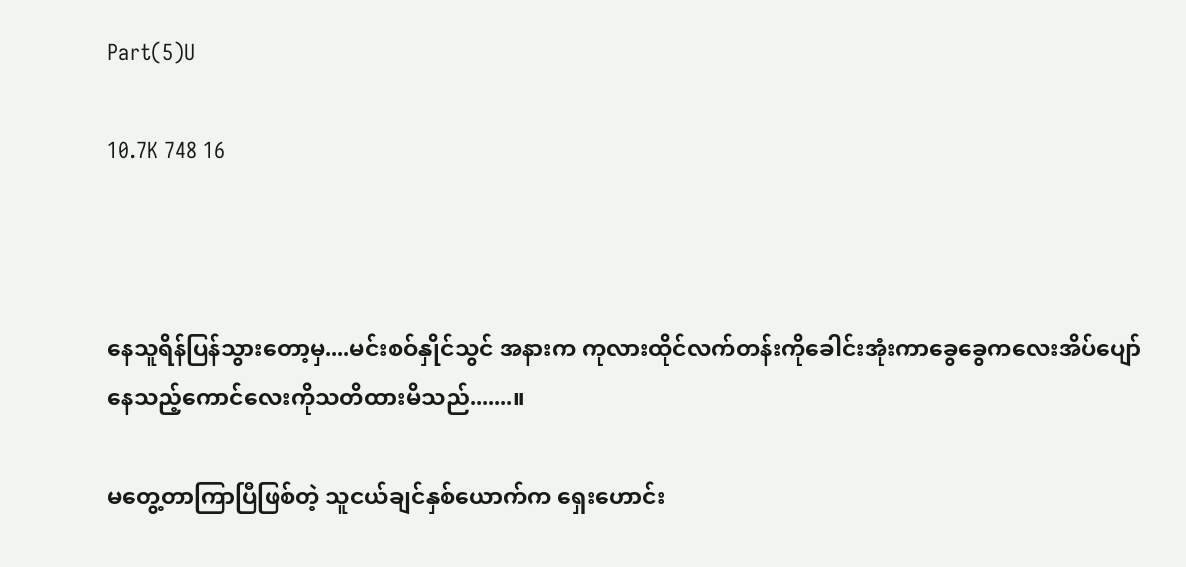Part(5)U

10.7K 748 16



နေသူရိန်ပြန်သွားတော့မှ....မင်းစဝ်နှိုင်သွင် အနားက ကုလားထိုင်လက်တန်းကိုခေါင်းအုံးကာခွေခွေကလေးအိပ်ပျော်နေသည့်ကောင်လေးကိုသတိထားမိသည်.......။

မတွေ့တာကြာပြီဖြစ်တဲ့ သူငယ်ချင်နှစ်ယောက်က ရှေးဟောင်း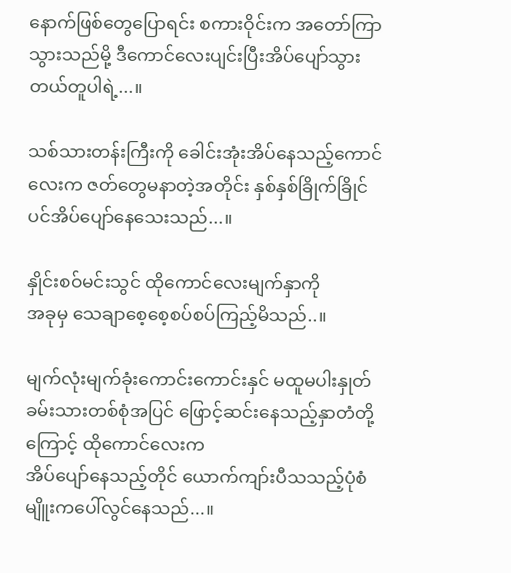နောက်ဖြစ်တွေပြောရင်း စကားဝိုင်းက အတော်ကြာသွားသည်မို့ ဒီကောင်လေးပျင်းပြီးအိပ်ပျော်သွားတယ်တူပါရဲ့...။

သစ်သားတန်းကြီးကို ခေါင်းအုံးအိပ်နေသည့်ကောင်လေးက ဇတ်တွေမနာတဲ့အတိုင်း နှစ်နှစ်ခြိုက်ခြိုင်ပင်အိပ်ပျော်နေသေးသည်...။

နှိုင်းစဝ်မင်းသွင် ထိုကောင်လေးမျက်နှာကို
အခုမှ သေချာစေ့စေ့စပ်စပ်ကြည့်မိသည်..။

မျက်လုံးမျက်ခုံးကောင်းကောင်းနှင် မထူမပါးနှုတ်ခမ်းသားတစ်စုံအပြင် ဖြောင့်ဆင်းနေသည့်နှာတံတို့ကြောင့် ထိုကောင်လေးက
အိပ်ပျော်နေသည့်တိုင် ယောက်ကျာ်းပီသသည့်ပုံစံမျိူးကပေါ်လွင်နေသည်...။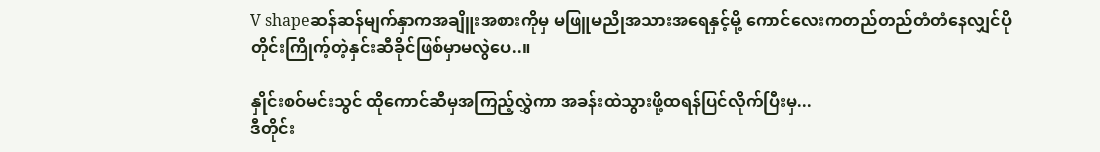V shapeဆန်ဆန်မျက်နှာကအချိူးအစားကိုမှ မဖြူမညိုအသားအရေနှင့်မို့ ကောင်လေးကတည်တည်တံတံနေလျှင်ပိုတိုင်းကြိုက့်တဲ့နှင်းဆီခိုင်ဖြစ်မှာမလွဲပေ..။

နှိုင်းစဝ်မင်းသွင် ထိုကောင်ဆီမှအကြည့်လွှဲကာ အခန်းထဲသွားဖို့ထရန်ပြင်လိုက်ပြီးမှ...
ဒီတိုင်း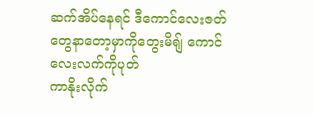ဆက်အိပ်နေရင် ဒီကောင်လေးဇတ်တွေနာတော့မှာကိုတွေးမိရျ် ကောင်လေးလက်ကိုပုတ်
ကာနိုးလိုက်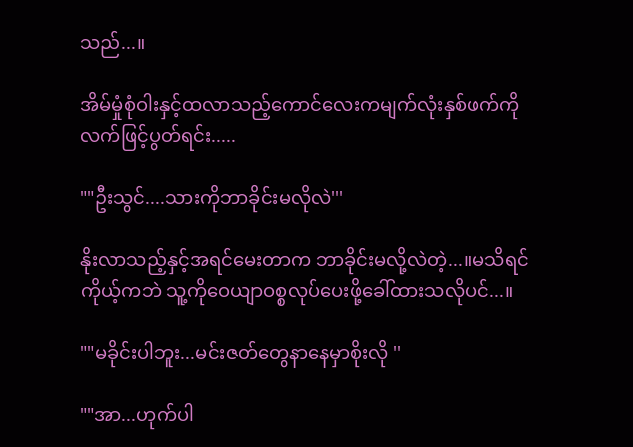သည်...။

အိမ်မှုံစုံဝါးနှင့်ထလာသည့်ကောင်လေးကမျက်လုံးနှစ်ဖက်ကို လက်ဖြင့်ပွတ်ရင်း.....

""ဦးသွင်....သားကိုဘာခိုင်းမလိုလဲ'''

နိုးလာသည့်နှင့်အရင်မေးတာက ဘာခိုင်းမလို့လဲတဲ့...။မသိရင်ကိုယ့်ကဘဲ သူ့ကိုဝေယျာဝစ္စလုပ်ပေးဖို့ခေါ်ထားသလိုပင်...။

""မခိုင်းပါဘူး...မင်းဇတ်တွေနာနေမှာစိုးလို ''

""အာ...ဟုက်ပါ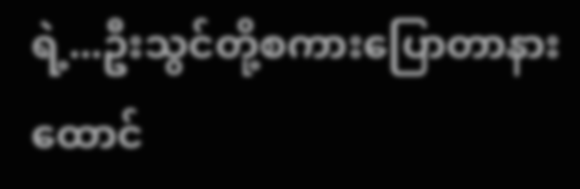ရဲ့...ဦးသွင်တို့စကားပြောတာနားထောင်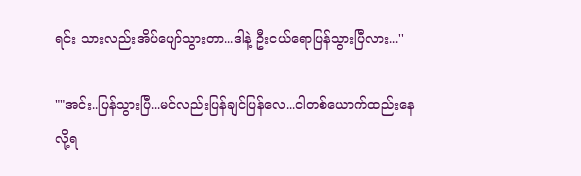ရင်း သားလည်းအိပ်ပျော်သွားတာ...ဒါနဲ့ ဦးငယ်ရောပြန်သွားပြီလား...''

""အင်း..ပြန်သွားပြီ...မင်လည်းပြန်ချင်ပြန်လေ...ငါတစ်ယောက်ထည်းနေလို့ရ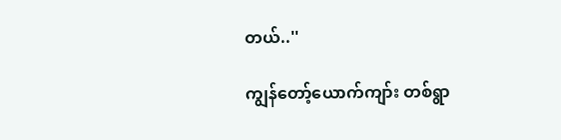တယ်..''

ကျွန်တော့်ယောက်ကျာ်း တစ်ရွာ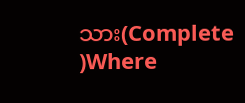သား(Complete )Where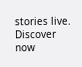stories live. Discover now